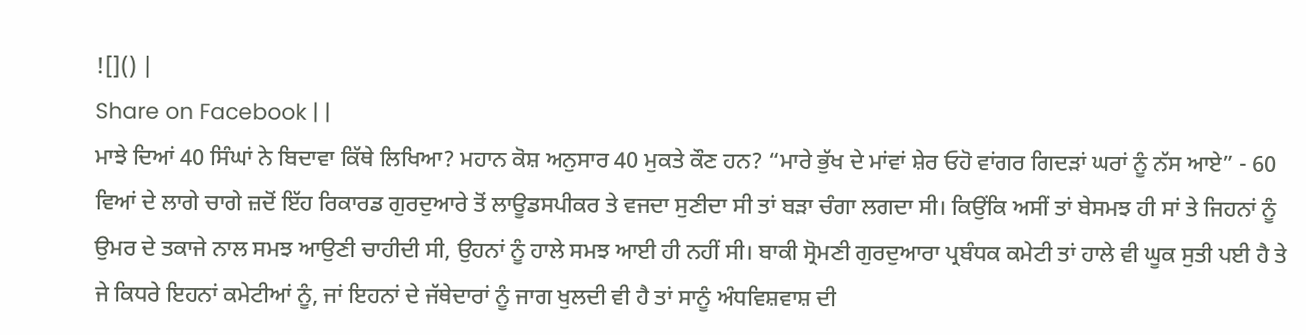![]() |
Share on Facebook | |
ਮਾਝੇ ਦਿਆਂ 40 ਸਿੰਘਾਂ ਨੇ ਬਿਦਾਵਾ ਕਿੱਥੇ ਲਿਖਿਆ? ਮਹਾਨ ਕੋਸ਼ ਅਨੁਸਾਰ 40 ਮੁਕਤੇ ਕੌਣ ਹਨ? “ਮਾਰੇ ਭੁੱਖ ਦੇ ਮਾਂਵਾਂ ਸ਼ੇਰ ਓਹੋ ਵਾਂਗਰ ਗਿਦੜਾਂ ਘਰਾਂ ਨੂੰ ਨੱਸ ਆਏ” - 60 ਵਿਆਂ ਦੇ ਲਾਗੇ ਚਾਗੇ ਜ਼ਦੋਂ ਇੱਹ ਰਿਕਾਰਡ ਗੁਰਦੁਆਰੇ ਤੋਂ ਲਾਊਡਸਪੀਕਰ ਤੇ ਵਜਦਾ ਸੁਣੀਦਾ ਸੀ ਤਾਂ ਬੜਾ ਚੰਗਾ ਲਗਦਾ ਸੀ। ਕਿਉਂਕਿ ਅਸੀਂ ਤਾਂ ਬੇਸਮਝ ਹੀ ਸਾਂ ਤੇ ਜਿਹਨਾਂ ਨੂੰ ਉਮਰ ਦੇ ਤਕਾਜੇ ਨਾਲ ਸਮਝ ਆਉਣੀ ਚਾਹੀਦੀ ਸੀ, ਉਹਨਾਂ ਨੂੰ ਹਾਲੇ ਸਮਝ ਆਈ ਹੀ ਨਹੀਂ ਸੀ। ਬਾਕੀ ਸ੍ਰੋਮਣੀ ਗੁਰਦੁਆਰਾ ਪ੍ਰਬੰਧਕ ਕਮੇਟੀ ਤਾਂ ਹਾਲੇ ਵੀ ਘੂਕ ਸੁਤੀ ਪਈ ਹੈ ਤੇ ਜੇ ਕਿਧਰੇ ਇਹਨਾਂ ਕਮੇਟੀਆਂ ਨੂੰ, ਜਾਂ ਇਹਨਾਂ ਦੇ ਜੱਥੇਦਾਰਾਂ ਨੂੰ ਜਾਗ ਖੁਲਦੀ ਵੀ ਹੈ ਤਾਂ ਸਾਨੂੰ ਅੰਧਵਿਸ਼ਵਾਸ਼ ਦੀ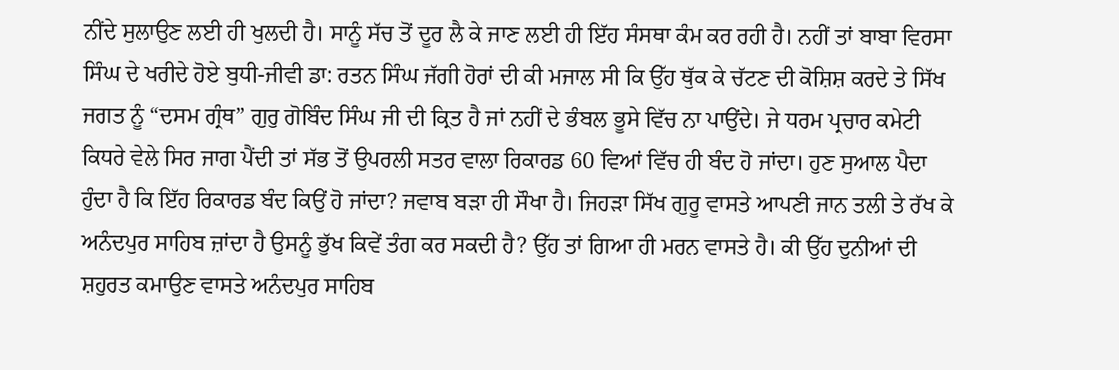ਨੀਂਦੇ ਸੁਲਾਉਣ ਲਈ ਹੀ ਖੁਲਦੀ ਹੈ। ਸਾਨੂੰ ਸੱਚ ਤੋਂ ਦੂਰ ਲੈ ਕੇ ਜਾਣ ਲਈ ਹੀ ਇੱਹ ਸੰਸਥਾ ਕੰਮ ਕਰ ਰਹੀ ਹੈ। ਨਹੀਂ ਤਾਂ ਬਾਬਾ ਵਿਰਸਾ ਸਿੰਘ ਦੇ ਖਰੀਦੇ ਹੋਏ ਬੁਧੀ-ਜੀਵੀ ਡਾ: ਰਤਨ ਸਿੰਘ ਜੱਗੀ ਹੋਰਾਂ ਦੀ ਕੀ ਮਜਾਲ ਸੀ ਕਿ ਉੱਹ ਥੁੱਕ ਕੇ ਚੱਟਣ ਦੀ ਕੋਸ਼ਿਸ਼ ਕਰਦੇ ਤੇ ਸਿੱਖ ਜਗਤ ਨੂੰ “ਦਸਮ ਗ੍ਰੰਥ” ਗੁਰੁ ਗੋਬਿੰਦ ਸਿੰਘ ਜੀ ਦੀ ਕ੍ਰਿਤ ਹੈ ਜਾਂ ਨਹੀਂ ਦੇ ਭੰਬਲ ਭੂਸੇ ਵਿੱਚ ਨਾ ਪਾਉਂਦੇ। ਜੇ ਧਰਮ ਪ੍ਰਚਾਰ ਕਮੇਟੀ ਕਿਧਰੇ ਵੇਲੇ ਸਿਰ ਜਾਗ ਪੈਂਦੀ ਤਾਂ ਸੱਭ ਤੋਂ ਉਪਰਲੀ ਸਤਰ ਵਾਲਾ ਰਿਕਾਰਡ 60 ਵਿਆਂ ਵਿੱਚ ਹੀ ਬੰਦ ਹੋ ਜਾਂਦਾ। ਹੁਣ ਸੁਆਲ ਪੈਦਾ ਹੁੰਦਾ ਹੈ ਕਿ ਇੱਹ ਰਿਕਾਰਡ ਬੰਦ ਕਿਉਂ ਹੋ ਜਾਂਦਾ? ਜਵਾਬ ਬੜਾ ਹੀ ਸੌਖਾ ਹੈ। ਜਿਹੜਾ ਸਿੱਖ ਗੁਰੂ ਵਾਸਤੇ ਆਪਣੀ ਜਾਨ ਤਲੀ ਤੇ ਰੱਖ ਕੇ ਅਨੰਦਪੁਰ ਸਾਹਿਬ ਜ਼ਾਂਦਾ ਹੈ ਉਸਨੂੰ ਭੁੱਖ ਕਿਵੇਂ ਤੰਗ ਕਰ ਸਕਦੀ ਹੈ? ਉੱਹ ਤਾਂ ਗਿਆ ਹੀ ਮਰਨ ਵਾਸਤੇ ਹੈ। ਕੀ ਉੱਹ ਦੁਨੀਆਂ ਦੀ ਸ਼ਹੁਰਤ ਕਮਾਉਣ ਵਾਸਤੇ ਅਨੰਦਪੁਰ ਸਾਹਿਬ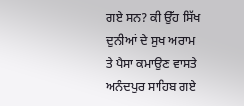ਗਏ ਸਨ? ਕੀ ਉੱਹ ਸਿੱਖ ਦੁਨੀਆਂ ਦੇ ਸੁਖ ਅਰਾਮ ਤੇ ਪੈਸਾ ਕਮਾਉਣ ਵਾਸਤੇ ਅਨੰਦਪੁਰ ਸਾਹਿਬ ਗਏ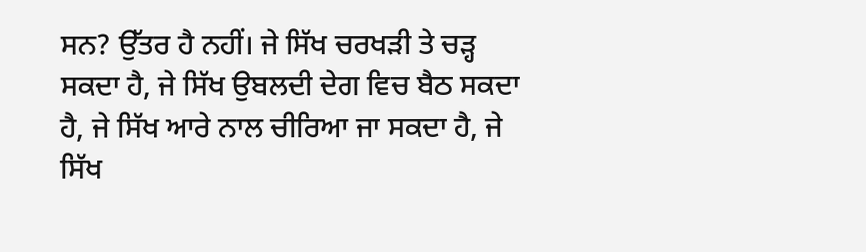ਸਨ? ਉੱਤਰ ਹੈ ਨਹੀਂ। ਜੇ ਸਿੱਖ ਚਰਖੜੀ ਤੇ ਚੜ੍ਹ ਸਕਦਾ ਹੈ, ਜੇ ਸਿੱਖ ਉਬਲਦੀ ਦੇਗ ਵਿਚ ਬੈਠ ਸਕਦਾ ਹੈ, ਜੇ ਸਿੱਖ ਆਰੇ ਨਾਲ ਚੀਰਿਆ ਜਾ ਸਕਦਾ ਹੈ, ਜੇ ਸਿੱਖ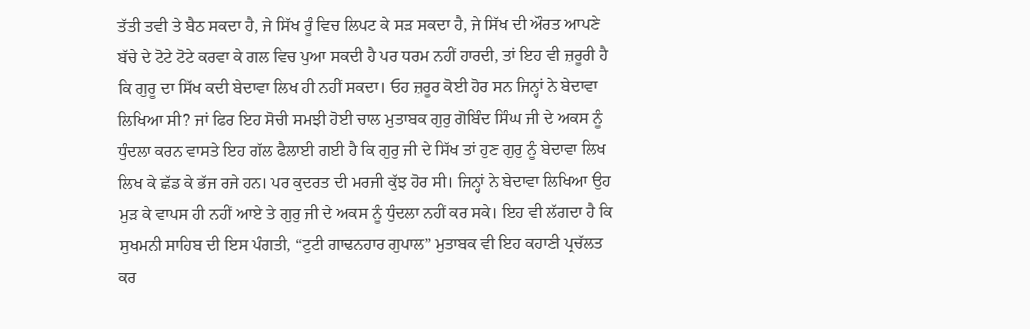ਤੱਤੀ ਤਵੀ ਤੇ ਬੈਠ ਸਕਦਾ ਹੈ, ਜੇ ਸਿੱਖ ਰੂੰ ਵਿਚ ਲਿਪਟ ਕੇ ਸੜ ਸਕਦਾ ਹੈ, ਜੇ ਸਿੱਖ ਦੀ ਔਰਤ ਆਪਣੇ ਬੱਚੇ ਦੇ ਟੋਟੇ ਟੋਟੇ ਕਰਵਾ ਕੇ ਗਲ ਵਿਚ ਪੁਆ ਸਕਦੀ ਹੈ ਪਰ ਧਰਮ ਨਹੀਂ ਹਾਰਦੀ, ਤਾਂ ਇਹ ਵੀ ਜ਼ਰੂਰੀ ਹੈ ਕਿ ਗੁਰੂ ਦਾ ਸਿੱਖ ਕਦੀ ਬੇਦਾਵਾ ਲਿਖ ਹੀ ਨਹੀਂ ਸਕਦਾ। ਓਹ ਜ਼ਰੂਰ ਕੋਈ ਹੋਰ ਸਨ ਜਿਨ੍ਹਾਂ ਨੇ ਬੇਦਾਵਾ ਲਿਖਿਆ ਸੀ? ਜਾਂ ਫਿਰ ਇਹ ਸੋਚੀ ਸਮਝੀ ਹੋਈ ਚਾਲ ਮੁਤਾਬਕ ਗੁਰੁ ਗੋਬਿੰਦ ਸਿੰਘ ਜੀ ਦੇ ਅਕਸ ਨੂੰ ਧੁੰਦਲਾ ਕਰਨ ਵਾਸਤੇ ਇਹ ਗੱਲ ਫੈਲਾਈ ਗਈ ਹੈ ਕਿ ਗੁਰੁ ਜੀ ਦੇ ਸਿੱਖ ਤਾਂ ਹੁਣ ਗੁਰੁ ਨੂੰ ਬੇਦਾਵਾ ਲਿਖ ਲਿਖ ਕੇ ਛੱਡ ਕੇ ਭੱਜ ਰਜੇ ਹਨ। ਪਰ ਕੁਦਰਤ ਦੀ ਮਰਜੀ ਕੁੱਝ ਹੋਰ ਸੀ। ਜਿਨ੍ਹਾਂ ਨੇ ਬੇਦਾਵਾ ਲਿਖਿਆ ਉਹ ਮੁੜ ਕੇ ਵਾਪਸ ਹੀ ਨਹੀਂ ਆਏ ਤੇ ਗੁਰੁ ਜੀ ਦੇ ਅਕਸ ਨੂੰ ਧੁੰਦਲਾ ਨਹੀਂ ਕਰ ਸਕੇ। ਇਹ ਵੀ ਲੱਗਦਾ ਹੈ ਕਿ ਸੁਖਮਨੀ ਸਾਹਿਬ ਦੀ ਇਸ ਪੰਗਤੀ, “ਟੁਟੀ ਗਾਢਨਹਾਰ ਗੁਪਾਲ” ਮੁਤਾਬਕ ਵੀ ਇਹ ਕਹਾਣੀ ਪ੍ਰਚੱਲਤ ਕਰ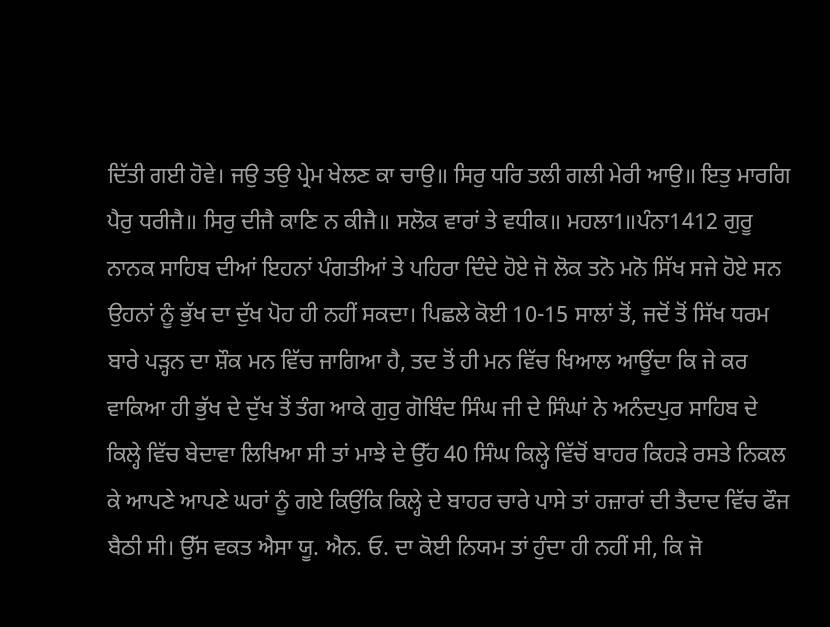ਦਿੱਤੀ ਗਈ ਹੋਵੇ। ਜਉ ਤਉ ਪ੍ਰੇਮ ਖੇਲਣ ਕਾ ਚਾਉ॥ ਸਿਰੁ ਧਰਿ ਤਲੀ ਗਲੀ ਮੇਰੀ ਆਉ॥ ਇਤੁ ਮਾਰਗਿ ਪੈਰੁ ਧਰੀਜੈ॥ ਸਿਰੁ ਦੀਜੈ ਕਾਣਿ ਨ ਕੀਜੈ॥ ਸਲੋਕ ਵਾਰਾਂ ਤੇ ਵਧੀਕ॥ ਮਹਲਾ1॥ਪੰਨਾ1412 ਗੁਰੂ ਨਾਨਕ ਸਾਹਿਬ ਦੀਆਂ ਇਹਨਾਂ ਪੰਗਤੀਆਂ ਤੇ ਪਹਿਰਾ ਦਿੰਦੇ ਹੋਏ ਜੋ ਲੋਕ ਤਨੋ ਮਨੋ ਸਿੱਖ ਸਜੇ ਹੋਏ ਸਨ ਉਹਨਾਂ ਨੂੰ ਭੁੱਖ ਦਾ ਦੁੱਖ ਪੋਹ ਹੀ ਨਹੀਂ ਸਕਦਾ। ਪਿਛਲੇ ਕੋਈ 10-15 ਸਾਲਾਂ ਤੋਂ, ਜਦੋਂ ਤੋਂ ਸਿੱਖ ਧਰਮ ਬਾਰੇ ਪੜ੍ਹਨ ਦਾ ਸ਼ੌਕ ਮਨ ਵਿੱਚ ਜਾਗਿਆ ਹੈ, ਤਦ ਤੋਂ ਹੀ ਮਨ ਵਿੱਚ ਖਿਆਲ ਆਊਂਦਾ ਕਿ ਜੇ ਕਰ ਵਾਕਿਆ ਹੀ ਭੁੱਖ ਦੇ ਦੁੱਖ ਤੋਂ ਤੰਗ ਆਕੇ ਗੁਰੁ ਗੋਬਿੰਦ ਸਿੰਘ ਜੀ ਦੇ ਸਿੰਘਾਂ ਨੇ ਅਨੰਦਪੁਰ ਸਾਹਿਬ ਦੇ ਕਿਲ੍ਹੇ ਵਿੱਚ ਬੇਦਾਵਾ ਲਿਖਿਆ ਸੀ ਤਾਂ ਮਾਝੇ ਦੇ ਉੱਹ 40 ਸਿੰਘ ਕਿਲ੍ਹੇ ਵਿੱਚੋਂ ਬਾਹਰ ਕਿਹੜੇ ਰਸਤੇ ਨਿਕਲ ਕੇ ਆਪਣੇ ਆਪਣੇ ਘਰਾਂ ਨੂੰ ਗਏ ਕਿਉਂਕਿ ਕਿਲ੍ਹੇ ਦੇ ਬਾਹਰ ਚਾਰੇ ਪਾਸੇ ਤਾਂ ਹਜ਼ਾਰਾਂ ਦੀ ਤੈਦਾਦ ਵਿੱਚ ਫੌਜ ਬੈਠੀ ਸੀ। ਉੱਸ ਵਕਤ ਐਸਾ ਯੂ. ਐਨ. ਓ. ਦਾ ਕੋਈ ਨਿਯਮ ਤਾਂ ਹੁੰਦਾ ਹੀ ਨਹੀਂ ਸੀ, ਕਿ ਜੋ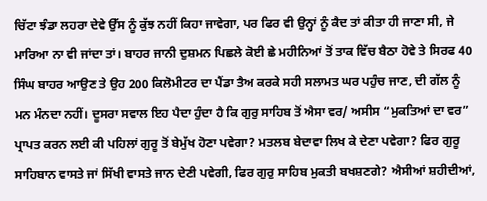ਚਿੱਟਾ ਝੰਡਾ ਲਹਰਾ ਦੇਵੇ ਉੱਸ ਨੂੰ ਕੁੱਝ ਨਹੀਂ ਕਿਹਾ ਜਾਵੇਗਾ, ਪਰ ਫਿਰ ਵੀ ਉਨ੍ਹਾਂ ਨੂੰ ਕੈਦ ਤਾਂ ਕੀਤਾ ਹੀ ਜਾਣਾ ਸੀ, ਜੇ ਮਾਰਿਆ ਨਾ ਵੀ ਜਾਂਦਾ ਤਾਂ। ਬਾਹਰ ਜਾਨੀ ਦੁਸ਼ਮਨ ਪਿਛਲੇ ਕੋਈ ਛੇ ਮਹੀਨਿਆਂ ਤੋਂ ਤਾਕ ਵਿੱਚ ਬੈਠਾ ਹੋਵੇ ਤੇ ਸਿਰਫ 40 ਸਿੰਘ ਬਾਹਰ ਆਉਣ ਤੇ ਉਹ 200 ਕਿਲੋਮੀਟਰ ਦਾ ਪੈਂਡਾ ਤੈਅ ਕਰਕੇ ਸਹੀ ਸਲਾਮਤ ਘਰ ਪਹੁੰਚ ਜਾਣ, ਦੀ ਗੱਲ ਨੂੰ ਮਨ ਮੰਨਦਾ ਨਹੀਂ। ਦੂਸਰਾ ਸਵਾਲ ਇਹ ਪੈਦਾ ਹੁੰਦਾ ਹੈ ਕਿ ਗੁਰੁ ਸਾਹਿਬ ਤੋਂ ਐਸਾ ਵਰ/ ਅਸੀਸ “ਮੁਕਤਿਆਂ ਦਾ ਵਰ” ਪ੍ਰਾਪਤ ਕਰਨ ਲਈ ਕੀ ਪਹਿਲਾਂ ਗੁਰੂ ਤੋਂ ਬੇਮੁੱਖ ਹੋਣਾ ਪਵੇਗਾ? ਮਤਲਬ ਬੇਦਾਵਾ ਲਿਖ ਕੇ ਦੇਣਾ ਪਵੇਗਾ? ਫਿਰ ਗੁਰੂ ਸਾਹਿਬਾਨ ਵਾਸਤੇ ਜਾਂ ਸਿੱਖੀ ਵਾਸਤੇ ਜਾਨ ਦੇਣੀ ਪਵੇਗੀ, ਫਿਰ ਗੁਰੁ ਸਾਹਿਬ ਮੁਕਤੀ ਬਖਸ਼ਣਗੇ? ਐਸੀਆਂ ਸ਼ਹੀਦੀਆਂ,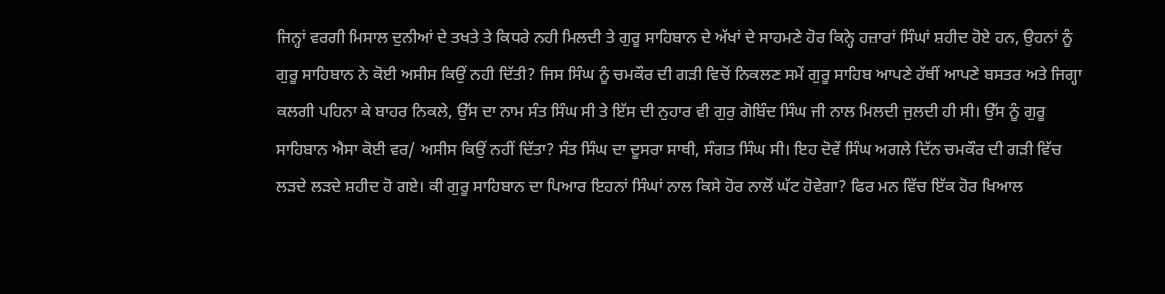ਜਿਨ੍ਹਾਂ ਵਰਗੀ ਮਿਸਾਲ ਦੁਨੀਆਂ ਦੇ ਤਖਤੇ ਤੇ ਕਿਧਰੇ ਨਹੀ ਮਿਲਦੀ ਤੇ ਗੁਰੂ ਸਾਹਿਬਾਨ ਦੇ ਅੱਖਾਂ ਦੇ ਸਾਹਮਣੇ ਹੋਰ ਕਿਨ੍ਹੇ ਹਜ਼ਾਰਾਂ ਸਿੰਘਾਂ ਸ਼ਹੀਦ ਹੋਏ ਹਨ, ਉਹਨਾਂ ਨੂੰ ਗੁਰੂ ਸਾਹਿਬਾਨ ਨੇ ਕੋਈ ਅਸੀਸ ਕਿਉਂ ਨਹੀ ਦਿੱਤੀ? ਜਿਸ ਸਿੰਘ ਨੂੰ ਚਮਕੌਰ ਦੀ ਗੜੀ ਵਿਚੋਂ ਨਿਕਲਣ ਸਮੇਂ ਗੁਰੂ ਸਾਹਿਬ ਆਪਣੇ ਹੱਥੀਂ ਆਪਣੇ ਬਸਤਰ ਅਤੇ ਜਿਗ੍ਹਾ ਕਲਗੀ ਪਹਿਨਾ ਕੇ ਬਾਹਰ ਨਿਕਲੇ, ਉੱਸ ਦਾ ਨਾਮ ਸੰਤ ਸਿੰਘ ਸੀ ਤੇ ਇੱਸ ਦੀ ਨੁਹਾਰ ਵੀ ਗੁਰੁ ਗੋਬਿੰਦ ਸਿੰਘ ਜੀ ਨਾਲ ਮਿਲਦੀ ਜੁਲਦੀ ਹੀ ਸੀ। ਉੱਸ ਨੂੰ ਗੁਰੂ ਸਾਹਿਬਾਨ ਐਸਾ ਕੋਈ ਵਰ/ ਅਸੀਸ ਕਿਉਂ ਨਹੀਂ ਦਿੱਤਾ? ਸੰਤ ਸਿੰਘ ਦਾ ਦੂਸਰਾ ਸਾਥੀ, ਸੰਗਤ ਸਿੰਘ ਸੀ। ਇਹ ਦੋਵੇਂ ਸਿੰਘ ਅਗਲੇ ਦਿੱਨ ਚਮਕੌਰ ਦੀ ਗੜੀ ਵਿੱਚ ਲੜਦੇ ਲੜਦੇ ਸ਼ਹੀਦ ਹੋ ਗਏ। ਕੀ ਗੁਰੂ ਸਾਹਿਬਾਨ ਦਾ ਪਿਆਰ ਇਹਨਾਂ ਸਿੰਘਾਂ ਨਾਲ ਕਿਸੇ ਹੋਰ ਨਾਲੋਂ ਘੱਟ ਹੋਵੇਗਾ? ਫਿਰ ਮਨ ਵਿੱਚ ਇੱਕ ਹੋਰ ਖਿਆਲ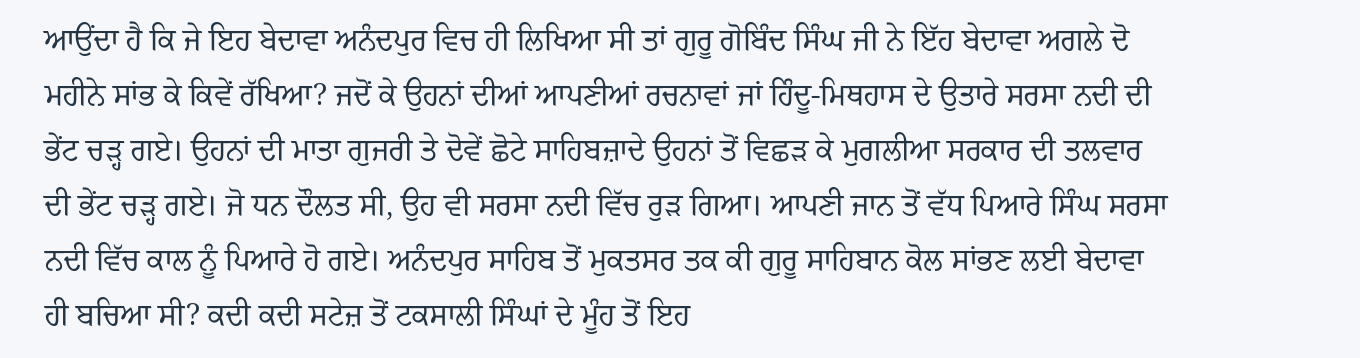ਆਉਂਦਾ ਹੈ ਕਿ ਜੇ ਇਹ ਬੇਦਾਵਾ ਅਨੰਦਪੁਰ ਵਿਚ ਹੀ ਲਿਖਿਆ ਸੀ ਤਾਂ ਗੁਰੂ ਗੋਬਿੰਦ ਸਿੰਘ ਜੀ ਨੇ ਇੱਹ ਬੇਦਾਵਾ ਅਗਲੇ ਦੋ ਮਹੀਨੇ ਸਾਂਭ ਕੇ ਕਿਵੇਂ ਰੱਖਿਆ? ਜਦੋਂ ਕੇ ਉਹਨਾਂ ਦੀਆਂ ਆਪਣੀਆਂ ਰਚਨਾਵਾਂ ਜਾਂ ਹਿੰਦੂ-ਮਿਥਹਾਸ ਦੇ ਉਤਾਰੇ ਸਰਸਾ ਨਦੀ ਦੀ ਭੇਂਟ ਚੜ੍ਹ ਗਏ। ਉਹਨਾਂ ਦੀ ਮਾਤਾ ਗੁਜਰੀ ਤੇ ਦੋਵੇਂ ਛੋਟੇ ਸਾਹਿਬਜ਼ਾਦੇ ਉਹਨਾਂ ਤੋਂ ਵਿਛੜ ਕੇ ਮੁਗਲੀਆ ਸਰਕਾਰ ਦੀ ਤਲਵਾਰ ਦੀ ਭੇਂਟ ਚੜ੍ਹ ਗਏ। ਜੋ ਧਨ ਦੌਲਤ ਸੀ, ਉਹ ਵੀ ਸਰਸਾ ਨਦੀ ਵਿੱਚ ਰੁੜ ਗਿਆ। ਆਪਣੀ ਜਾਨ ਤੋਂ ਵੱਧ ਪਿਆਰੇ ਸਿੰਘ ਸਰਸਾ ਨਦੀ ਵਿੱਚ ਕਾਲ ਨੂੰ ਪਿਆਰੇ ਹੋ ਗਏ। ਅਨੰਦਪੁਰ ਸਾਹਿਬ ਤੋਂ ਮੁਕਤਸਰ ਤਕ ਕੀ ਗੁਰੂ ਸਾਹਿਬਾਨ ਕੋਲ ਸਾਂਭਣ ਲਈ ਬੇਦਾਵਾ ਹੀ ਬਚਿਆ ਸੀ? ਕਦੀ ਕਦੀ ਸਟੇਜ਼ ਤੋਂ ਟਕਸਾਲੀ ਸਿੰਘਾਂ ਦੇ ਮੂੰਹ ਤੋਂ ਇਹ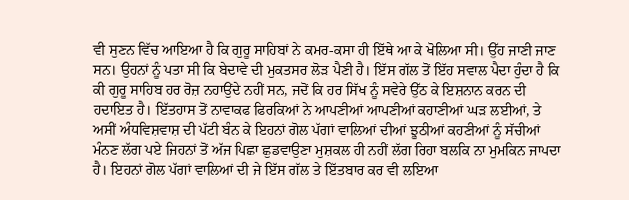ਵੀ ਸੁਣਨ ਵਿੱਚ ਆਇਆ ਹੈ ਕਿ ਗੁਰੂ ਸਾਹਿਬਾਂ ਨੇ ਕਮਰ-ਕਸਾ ਹੀ ਇੱਥੇ ਆ ਕੇ ਖੋਲਿਆ ਸੀ। ਉੱਹ ਜਾਣੀ ਜਾਣ ਸਨ। ਉਹਨਾਂ ਨੂੰ ਪਤਾ ਸੀ ਕਿ ਬੇਦਾਵੇ ਦੀ ਮੁਕਤਸਰ ਲੋੜ ਪੈਣੀ ਹੈ। ਇੱਸ ਗੱਲ ਤੋਂ ਇੱਹ ਸਵਾਲ ਪੈਦਾ ਹੁੰਦਾ ਹੈ ਕਿ ਕੀ ਗੁਰੂ ਸਾਹਿਬ ਹਰ ਰੋਜ਼ ਨਹਾਉਂਦੇ ਨਹੀਂ ਸਨ, ਜਦੋਂ ਕਿ ਹਰ ਸਿੱਖ ਨੂੰ ਸਵੇਰੇ ਉੱਠ ਕੇ ਇਸ਼ਨਾਨ ਕਰਨ ਦੀ ਹਦਾਇਤ ਹੈ। ਇੱਤਹਾਸ ਤੋਂ ਨਾਵਾਕਫ ਫਿਰਕਿਆਂ ਨੇ ਆਪਣੀਆਂ ਆਪਣੀਆਂ ਕਹਾਣੀਆਂ ਘੜ ਲਈਆਂ, ਤੇ ਅਸੀਂ ਅੰਧਵਿਸ਼ਵਾਸ਼ ਦੀ ਪੱਟੀ ਬੰਨ ਕੇ ਇਹਨਾਂ ਗੋਲ ਪੱਗਾਂ ਵਾਲਿਆਂ ਦੀਆਂ ਝੂਠੀਆਂ ਕਹਣੀਆਂ ਨੂੰ ਸੱਚੀਆਂ ਮੰਨਣ ਲੱਗ ਪਏ ਜਿਹਨਾਂ ਤੋਂ ਅੱਜ ਪਿਛਾ ਛੁਡਵਾਉਣਾ ਮੁਸ਼ਕਲ ਹੀ ਨਹੀਂ ਲੱਗ ਰਿਹਾ ਬਲਕਿ ਨਾ ਮੁਮਕਿਨ ਜਾਪਦਾ ਹੈ। ਇਹਨਾਂ ਗੋਲ ਪੱਗਾਂ ਵਾਲਿਆਂ ਦੀ ਜੇ ਇੱਸ ਗੱਲ ਤੇ ਇੱਤਬਾਰ ਕਰ ਵੀ ਲਇਆ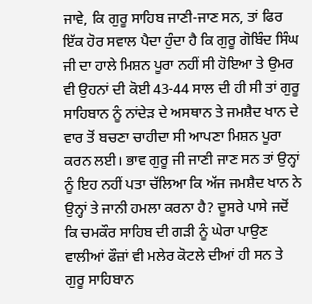ਜਾਵੇ, ਕਿ ਗੁਰੂ ਸਾਹਿਬ ਜਾਣੀ-ਜਾਣ ਸਨ, ਤਾਂ ਫਿਰ ਇੱਕ ਹੋਰ ਸਵਾਲ ਪੈਦਾ ਹੁੰਦਾ ਹੈ ਕਿ ਗੁਰੂ ਗੋਬਿੰਦ ਸਿੰਘ ਜੀ ਦਾ ਹਾਲੇ ਮਿਸ਼ਨ ਪੂਰਾ ਨਹੀਂ ਸੀ ਹੋਇਆ ਤੇ ਉਮਰ ਵੀ ਉਹਨਾਂ ਦੀ ਕੋਈ 43-44 ਸਾਲ ਦੀ ਹੀ ਸੀ ਤਾਂ ਗੁਰੂ ਸਾਹਿਬਾਨ ਨੂੰ ਨਾਂਦੇੜ ਦੇ ਅਸਥਾਨ ਤੇ ਜਮਸ਼ੈਦ ਖਾਨ ਦੇ ਵਾਰ ਤੋਂ ਬਚਣਾ ਚਾਹੀਦਾ ਸੀ ਆਪਣਾ ਮਿਸ਼ਨ ਪੂਰਾ ਕਰਨ ਲਈ। ਭਾਵ ਗੁਰੂ ਜੀ ਜਾਣੀ ਜਾਣ ਸਨ ਤਾਂ ਉਨ੍ਹਾਂ ਨੂੰ ਇਹ ਨਹੀਂ ਪਤਾ ਚੱਲਿਆ ਕਿ ਅੱਜ ਜਮਸ਼ੈਦ ਖਾਨ ਨੇ ਉਨ੍ਹਾਂ ਤੇ ਜਾਨੀ ਹਮਲਾ ਕਰਨਾ ਹੈ? ਦੂਸਰੇ ਪਾਸੇ ਜਦੋਂ ਕਿ ਚਮਕੌਰ ਸਾਹਿਬ ਦੀ ਗੜੀ ਨੂੰ ਘੇਰਾ ਪਾਉਣ ਵਾਲੀਆਂ ਫੌਜ਼ਾਂ ਵੀ ਮਲੇਰ ਕੋਟਲੇ ਦੀਆਂ ਹੀ ਸਨ ਤੇ ਗੁਰੂ ਸਾਹਿਬਾਨ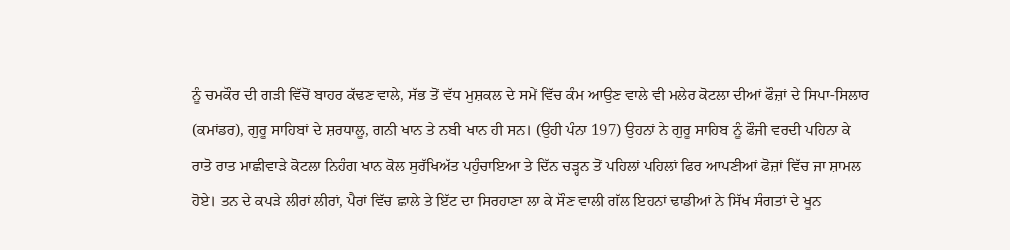ਨੂੰ ਚਮਕੌਰ ਦੀ ਗੜੀ ਵਿੱਚੋਂ ਬਾਹਰ ਕੱਢਣ ਵਾਲੇ, ਸੱਭ ਤੋਂ ਵੱਧ ਮੁਸ਼ਕਲ ਦੇ ਸਮੇਂ ਵਿੱਚ ਕੰਮ ਆਉਣ ਵਾਲੇ ਵੀ ਮਲੇਰ ਕੋਟਲਾ ਦੀਆਂ ਫੌਜ਼ਾਂ ਦੇ ਸਿਪਾ-ਸਿਲਾਰ (ਕਮਾਂਡਰ), ਗੁਰੂ ਸਾਹਿਬਾਂ ਦੇ ਸ਼ਰਧਾਲੂ, ਗਨੀ ਖਾਨ ਤੇ ਨਬੀ ਖਾਨ ਹੀ ਸਨ। (ਉਹੀ ਪੰਨਾ 197) ਉਹਨਾਂ ਨੇ ਗੁਰੂ ਸਾਹਿਬ ਨੂੰ ਫੌਜੀ ਵਰਦੀ ਪਹਿਨਾ ਕੇ ਰਾਤੋ ਰਾਤ ਮਾਛੀਵਾੜੇ ਕੋਟਲਾ ਨਿਹੰਗ ਖਾਨ ਕੋਲ ਸੁਰੱਖਿਅੱਤ ਪਹੁੰਚਾਇਆ ਤੇ ਦਿੱਨ ਚੜ੍ਹਨ ਤੋਂ ਪਹਿਲਾਂ ਪਹਿਲਾਂ ਫਿਰ ਆਪਣੀਆਂ ਫੋਜ਼ਾਂ ਵਿੱਚ ਜਾ ਸ਼ਾਮਲ ਹੋਏ। ਤਨ ਦੇ ਕਪੜੇ ਲੀਰਾਂ ਲੀਰਾਂ, ਪੈਰਾਂ ਵਿੱਚ ਛਾਲੇ ਤੇ ਇੱਟ ਦਾ ਸਿਰਹਾਣਾ ਲਾ ਕੇ ਸੌਣ ਵਾਲੀ ਗੱਲ ਇਹਨਾਂ ਢਾਡੀਆਂ ਨੇ ਸਿੱਖ ਸੰਗਤਾਂ ਦੇ ਖੂਨ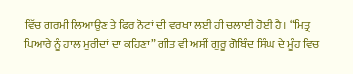ਵਿੱਚ ਗਰਮੀ ਲਿਆਉਣ ਤੇ ਫਿਰ ਨੋਟਾਂ ਦੀ ਵਰਖਾ ਲਈ ਹੀ ਚਲਾਈ ਹੋਈ ਹੈ। “ਮਿਤ੍ਰ ਪਿਆਰੇ ਨੂੰ ਹਾਲ ਮੁਰੀਦਾਂ ਦਾ ਕਹਿਣਾ” ਗੀਤ ਵੀ ਅਸੀਂ ਗੁਰੂ ਗੋਬਿੰਦ ਸਿੰਘ ਦੇ ਮੂੰਹ ਵਿਚ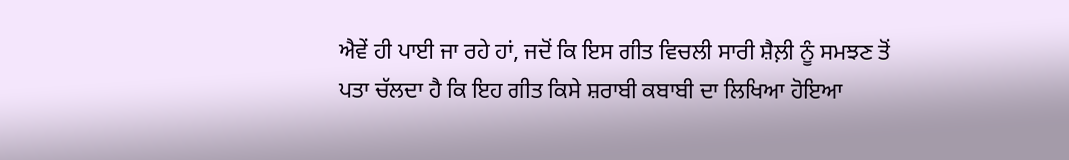ਐਵੇਂ ਹੀ ਪਾਈ ਜਾ ਰਹੇ ਹਾਂ, ਜਦੋਂ ਕਿ ਇਸ ਗੀਤ ਵਿਚਲੀ ਸਾਰੀ ਸ਼ੈਲ਼ੀ ਨੂੰ ਸਮਝਣ ਤੋਂ ਪਤਾ ਚੱਲਦਾ ਹੈ ਕਿ ਇਹ ਗੀਤ ਕਿਸੇ ਸ਼ਰਾਬੀ ਕਬਾਬੀ ਦਾ ਲਿਖਿਆ ਹੋਇਆ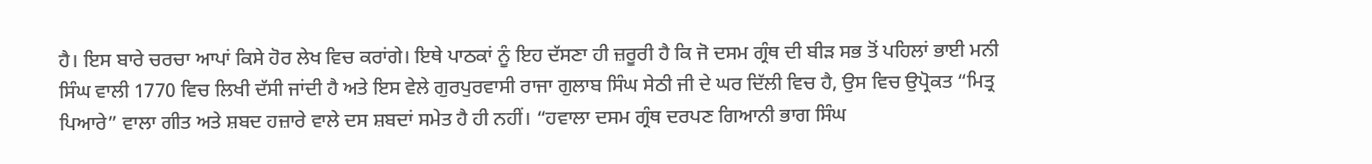ਹੈ। ਇਸ ਬਾਰੇ ਚਰਚਾ ਆਪਾਂ ਕਿਸੇ ਹੋਰ ਲੇਖ ਵਿਚ ਕਰਾਂਗੇ। ਇਥੇ ਪਾਠਕਾਂ ਨੂੰ ਇਹ ਦੱਸਣਾ ਹੀ ਜ਼ਰੂਰੀ ਹੈ ਕਿ ਜੋ ਦਸਮ ਗ੍ਰੰਥ ਦੀ ਬੀੜ ਸਭ ਤੋਂ ਪਹਿਲਾਂ ਭਾਈ ਮਨੀ ਸਿੰਘ ਵਾਲੀ 1770 ਵਿਚ ਲਿਖੀ ਦੱਸੀ ਜਾਂਦੀ ਹੈ ਅਤੇ ਇਸ ਵੇਲੇ ਗੁਰਪੁਰਵਾਸੀ ਰਾਜਾ ਗੁਲਾਬ ਸਿੰਘ ਸੇਠੀ ਜੀ ਦੇ ਘਰ ਦਿੱਲੀ ਵਿਚ ਹੈ, ਉਸ ਵਿਚ ਉਪ੍ਰੋਕਤ “ਮਿਤ੍ਰ ਪਿਆਰੇ” ਵਾਲਾ ਗੀਤ ਅਤੇ ਸ਼ਬਦ ਹਜ਼ਾਰੇ ਵਾਲੇ ਦਸ ਸ਼ਬਦਾਂ ਸਮੇਤ ਹੈ ਹੀ ਨਹੀਂ। “ਹਵਾਲਾ ਦਸਮ ਗ੍ਰੰਥ ਦਰਪਣ ਗਿਆਨੀ ਭਾਗ ਸਿੰਘ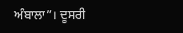ਅੰਬਾਲਾ”। ਦੂਸਰੀ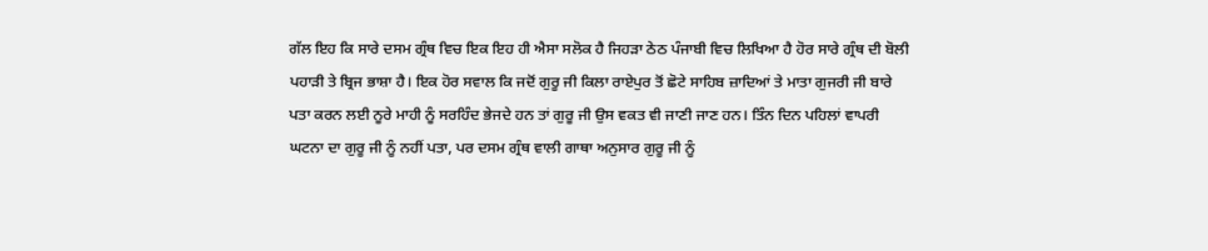ਗੱਲ ਇਹ ਕਿ ਸਾਰੇ ਦਸਮ ਗ੍ਰੰਥ ਵਿਚ ਇਕ ਇਹ ਹੀ ਐਸਾ ਸਲੋਕ ਹੈ ਜਿਹੜਾ ਠੇਠ ਪੰਜਾਬੀ ਵਿਚ ਲਿਖਿਆ ਹੈ ਹੋਰ ਸਾਰੇ ਗ੍ਰੰਥ ਦੀ ਬੋਲੀ ਪਹਾੜੀ ਤੇ ਬ੍ਰਿਜ ਭਾਸ਼ਾ ਹੈ। ਇਕ ਹੋਰ ਸਵਾਲ ਕਿ ਜਦੋਂ ਗੁਰੂ ਜੀ ਕਿਲਾ ਰਾਏਪੁਰ ਤੋਂ ਛੋਟੇ ਸਾਹਿਬ ਜ਼ਾਦਿਆਂ ਤੇ ਮਾਤਾ ਗੁਜਰੀ ਜੀ ਬਾਰੇ ਪਤਾ ਕਰਨ ਲਈ ਨੂਰੇ ਮਾਹੀ ਨੂੰ ਸਰਹਿੰਦ ਭੇਜਦੇ ਹਨ ਤਾਂ ਗੁਰੂ ਜੀ ਉਸ ਵਕਤ ਵੀ ਜਾਣੀ ਜਾਣ ਹਨ। ਤਿੰਨ ਦਿਨ ਪਹਿਲਾਂ ਵਾਪਰੀ ਘਟਨਾ ਦਾ ਗੁਰੂ ਜੀ ਨੂੰ ਨਹੀਂ ਪਤਾ, ਪਰ ਦਸਮ ਗ੍ਰੰਥ ਵਾਲੀ ਗਾਥਾ ਅਨੁਸਾਰ ਗੁਰੂ ਜੀ ਨੂੰ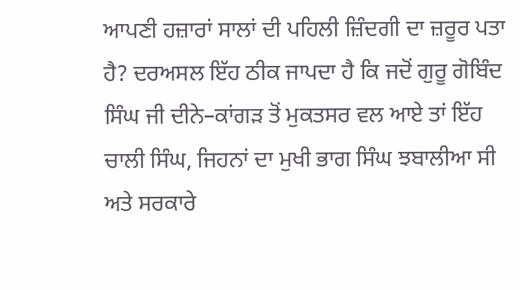ਆਪਣੀ ਹਜ਼ਾਰਾਂ ਸਾਲਾਂ ਦੀ ਪਹਿਲੀ ਜ਼ਿੰਦਗੀ ਦਾ ਜ਼ਰੂਰ ਪਤਾ ਹੈ? ਦਰਅਸਲ ਇੱਹ ਠੀਕ ਜਾਪਦਾ ਹੈ ਕਿ ਜਦੋਂ ਗੁਰੂ ਗੋਬਿੰਦ ਸਿੰਘ ਜੀ ਦੀਨੇ–ਕਾਂਗੜ ਤੋਂ ਮੁਕਤਸਰ ਵਲ ਆਏ ਤਾਂ ਇੱਹ ਚਾਲੀ ਸਿੰਘ, ਜਿਹਨਾਂ ਦਾ ਮੁਖੀ ਭਾਗ ਸਿੰਘ ਝਬਾਲੀਆ ਸੀ ਅਤੇ ਸਰਕਾਰੇ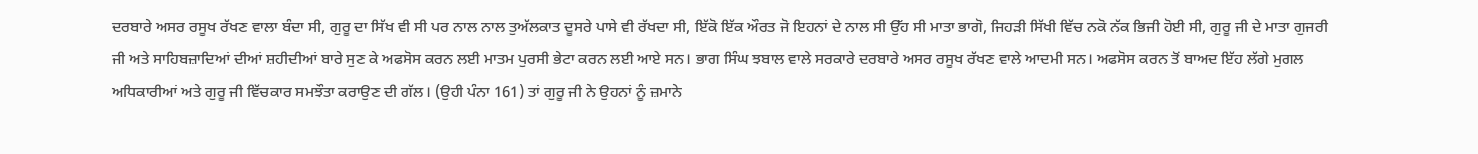ਦਰਬਾਰੇ ਅਸਰ ਰਸੂਖ ਰੱਖਣ ਵਾਲਾ ਬੰਦਾ ਸੀ, ਗੁਰੂ ਦਾ ਸਿੱਖ ਵੀ ਸੀ ਪਰ ਨਾਲ ਨਾਲ ਤੁਅੱਲਕਾਤ ਦੂਸਰੇ ਪਾਸੇ ਵੀ ਰੱਖਦਾ ਸੀ, ਇੱਕੋ ਇੱਕ ਔਰਤ ਜੋ ਇਹਨਾਂ ਦੇ ਨਾਲ ਸੀ ਉੱਹ ਸੀ ਮਾਤਾ ਭਾਗੋ, ਜਿਹੜੀ ਸਿੱਖੀ ਵਿੱਚ ਨਕੋ ਨੱਕ ਭਿਜੀ ਹੋਈ ਸੀ, ਗੁਰੂ ਜੀ ਦੇ ਮਾਤਾ ਗੁਜਰੀ ਜੀ ਅਤੇ ਸਾਹਿਬਜ਼ਾਦਿਆਂ ਦੀਆਂ ਸ਼ਹੀਦੀਆਂ ਬਾਰੇ ਸੁਣ ਕੇ ਅਫਸੋਸ ਕਰਨ ਲਈ ਮਾਤਮ ਪੁਰਸੀ ਭੇਟਾ ਕਰਨ ਲਈ ਆਏ ਸਨ। ਭਾਗ ਸਿੰਘ ਝਬਾਲ ਵਾਲੇ ਸਰਕਾਰੇ ਦਰਬਾਰੇ ਅਸਰ ਰਸੂਖ ਰੱਖਣ ਵਾਲੇ ਆਦਮੀ ਸਨ। ਅਫਸੋਸ ਕਰਨ ਤੋਂ ਬਾਅਦ ਇੱਹ ਲੱਗੇ ਮੁਗਲ ਅਧਿਕਾਰੀਆਂ ਅਤੇ ਗੁਰੂ ਜੀ ਵਿੱਚਕਾਰ ਸਮਝੌਤਾ ਕਰਾਉਣ ਦੀ ਗੱਲ। (ਉਹੀ ਪੰਨਾ 161) ਤਾਂ ਗੁਰੂ ਜੀ ਨੇ ਉਹਨਾਂ ਨੂੰ ਜ਼ਮਾਨੇ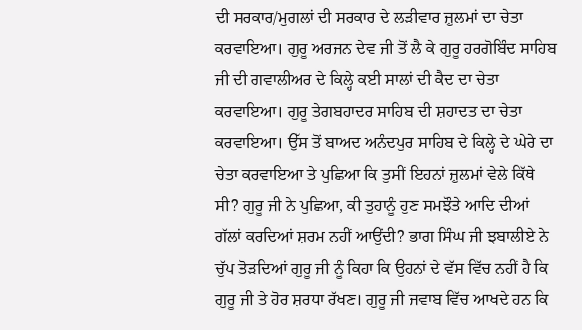ਦੀ ਸਰਕਾਰ/ਮੁਗਲਾਂ ਦੀ ਸਰਕਾਰ ਦੇ ਲੜੀਵਾਰ ਜ਼ੁਲਮਾਂ ਦਾ ਚੇਤਾ ਕਰਵਾਇਆ। ਗੁਰੂ ਅਰਜਨ ਦੇਵ ਜੀ ਤੋਂ ਲੈ ਕੇ ਗੁਰੂ ਹਰਗੋਬਿੰਦ ਸਾਹਿਬ ਜੀ ਦੀ ਗਵਾਲੀਅਰ ਦੇ ਕਿਲ੍ਹੇ ਕਈ ਸਾਲਾਂ ਦੀ ਕੈਦ ਦਾ ਚੇਤਾ ਕਰਵਾਇਆ। ਗੁਰੂ ਤੇਗਬਹਾਦਰ ਸਾਹਿਬ ਦੀ ਸ਼ਹਾਦਤ ਦਾ ਚੇਤਾ ਕਰਵਾਇਆ। ਉੱਸ ਤੋਂ ਬਾਅਦ ਅਨੰਦਪੁਰ ਸਾਹਿਬ ਦੇ ਕਿਲ੍ਹੇ ਦੇ ਘੇਰੇ ਦਾ ਚੇਤਾ ਕਰਵਾਇਆ ਤੇ ਪੁਛਿਆ ਕਿ ਤੁਸੀਂ ਇਹਨਾਂ ਜ਼ੁਲਮਾਂ ਵੇਲੇ ਕਿੱਥੇ ਸੀ? ਗੁਰੂ ਜੀ ਨੇ ਪੁਛਿਆ, ਕੀ ਤੁਹਾਨੂੰ ਹੁਣ ਸਮਝੌਤੇ ਆਦਿ ਦੀਆਂ ਗੱਲਾਂ ਕਰਦਿਆਂ ਸ਼ਰਮ ਨਹੀਂ ਆਉਂਦੀ? ਭਾਗ ਸਿੰਘ ਜੀ ਝਬਾਲੀਏ ਨੇ ਚੁੱਪ ਤੋੜਦਿਆਂ ਗੁਰੂ ਜੀ ਨੂੰ ਕਿਹਾ ਕਿ ਉਹਨਾਂ ਦੇ ਵੱਸ ਵਿੱਚ ਨਹੀਂ ਹੈ ਕਿ ਗੁਰੂ ਜੀ ਤੇ ਹੋਰ ਸ਼ਰਧਾ ਰੱਖਣ। ਗੁਰੂ ਜੀ ਜਵਾਬ ਵਿੱਚ ਆਖਦੇ ਹਨ ਕਿ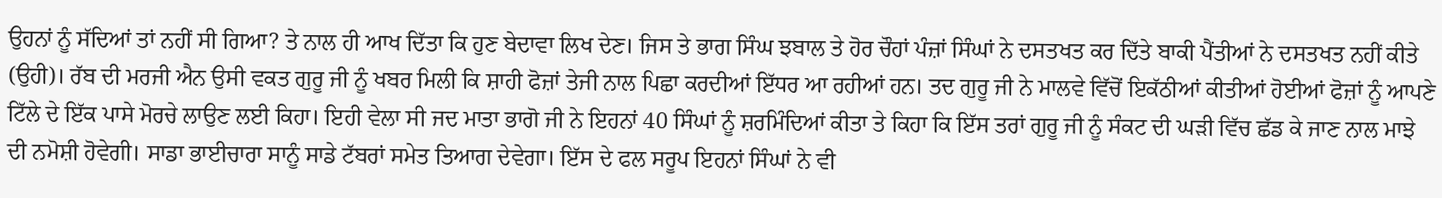ਉਹਨਾਂ ਨੂੰ ਸੱਦਿਆਂ ਤਾਂ ਨਹੀਂ ਸੀ ਗਿਆ? ਤੇ ਨਾਲ ਹੀ ਆਖ ਦਿੱਤਾ ਕਿ ਹੁਣ ਬੇਦਾਵਾ ਲਿਖ ਦੇਣ। ਜਿਸ ਤੇ ਭਾਗ ਸਿੰਘ ਝਬਾਲ ਤੇ ਹੋਰ ਚੌਹਾਂ ਪੰਜ਼ਾਂ ਸਿੰਘਾਂ ਨੇ ਦਸਤਖਤ ਕਰ ਦਿੱਤੇ ਬਾਕੀ ਪੈਂਤੀਆਂ ਨੇ ਦਸਤਖਤ ਨਹੀਂ ਕੀਤੇ (ਉਹੀ)। ਰੱਬ ਦੀ ਮਰਜੀ ਐਨ ਉਸੀ ਵਕਤ ਗੁਰੂ ਜੀ ਨੂੰ ਖਬਰ ਮਿਲੀ ਕਿ ਸ਼ਾਹੀ ਫੋਜ਼ਾਂ ਤੇਜੀ ਨਾਲ ਪਿਛਾ ਕਰਦੀਆਂ ਇੱਧਰ ਆ ਰਹੀਆਂ ਹਨ। ਤਦ ਗੁਰੂ ਜੀ ਨੇ ਮਾਲਵੇ ਵਿੱਚੋਂ ਇਕੱਠੀਆਂ ਕੀਤੀਆਂ ਹੋਈਆਂ ਫੋਜ਼ਾਂ ਨੂੰ ਆਪਣੇ ਟਿੱਲੇ ਦੇ ਇੱਕ ਪਾਸੇ ਮੋਰਚੇ ਲਾਉਣ ਲਈ ਕਿਹਾ। ਇਹੀ ਵੇਲਾ ਸੀ ਜਦ ਮਾਤਾ ਭਾਗੋ ਜੀ ਨੇ ਇਹਨਾਂ 40 ਸਿੰਘਾਂ ਨੂੰ ਸ਼ਰਮਿੰਦਿਆਂ ਕੀਤਾ ਤੇ ਕਿਹਾ ਕਿ ਇੱਸ ਤਰਾਂ ਗੁਰੂ ਜੀ ਨੂੰ ਸੰਕਟ ਦੀ ਘੜੀ ਵਿੱਚ ਛੱਡ ਕੇ ਜਾਣ ਨਾਲ ਮਾਝੇ ਦੀ ਨਮੋਸ਼ੀ ਹੋਵੇਗੀ। ਸਾਡਾ ਭਾਈਚਾਰਾ ਸਾਨੂੰ ਸਾਡੇ ਟੱਬਰਾਂ ਸਮੇਤ ਤਿਆਗ ਦੇਵੇਗਾ। ਇੱਸ ਦੇ ਫਲ ਸਰੂਪ ਇਹਨਾਂ ਸਿੰਘਾਂ ਨੇ ਵੀ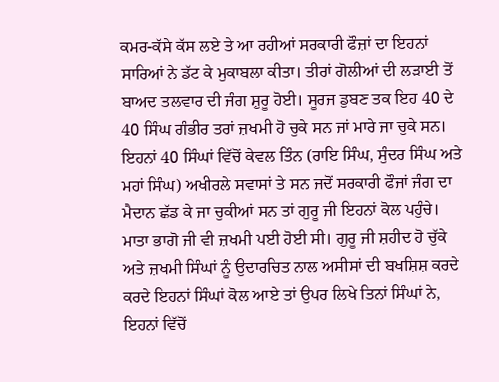ਕਮਰ-ਕੱਸੇ ਕੱਸ ਲਏ ਤੇ ਆ ਰਹੀਆਂ ਸਰਕਾਰੀ ਫੌਜ਼ਾਂ ਦਾ ਇਹਨਾਂ ਸਾਰਿਆਂ ਨੇ ਡੱਟ ਕੇ ਮੁਕਾਬਲਾ ਕੀਤਾ। ਤੀਰਾਂ ਗੋਲੀਆਂ ਦੀ ਲੜਾਈ ਤੋਂ ਬਾਅਦ ਤਲਵਾਰ ਦੀ ਜੰਗ ਸ਼ੁਰੂ ਹੋਈ। ਸੂਰਜ ਡੁਬਣ ਤਕ ਇਹ 40 ਦੇ 40 ਸਿੰਘ ਗੰਭੀਰ ਤਰਾਂ ਜ਼ਖਮੀ ਹੋ ਚੁਕੇ ਸਨ ਜਾਂ ਮਾਰੇ ਜਾ ਚੁਕੇ ਸਨ। ਇਹਨਾਂ 40 ਸਿੰਘਾਂ ਵਿੱਚੋਂ ਕੇਵਲ ਤਿੰਨ (ਰਾਇ ਸਿੰਘ, ਸੁੰਦਰ ਸਿੰਘ ਅਤੇ ਮਹਾਂ ਸਿੰਘ) ਅਖੀਰਲੇ ਸਵਾਸਾਂ ਤੇ ਸਨ ਜਦੋਂ ਸਰਕਾਰੀ ਫੌਜਾਂ ਜੰਗ ਦਾ ਮੈਦਾਨ ਛੱਡ ਕੇ ਜਾ ਚੁਕੀਆਂ ਸਨ ਤਾਂ ਗੁਰੂ ਜੀ ਇਹਨਾਂ ਕੋਲ ਪਹੁੰਚੇ। ਮਾਤਾ ਭਾਗੋ ਜੀ ਵੀ ਜ਼ਖਮੀ ਪਈ ਹੋਈ ਸੀ। ਗੁਰੂ ਜੀ ਸ਼ਹੀਦ ਹੋ ਚੁੱਕੇ ਅਤੇ ਜ਼ਖਮੀ ਸਿੰਘਾਂ ਨੂੰ ਉਦਾਰਚਿਤ ਨਾਲ ਅਸੀਸਾਂ ਦੀ ਬਖਸ਼ਿਸ਼ ਕਰਦੇ ਕਰਦੇ ਇਹਨਾਂ ਸਿੰਘਾਂ ਕੋਲ ਆਏ ਤਾਂ ਉਪਰ ਲਿਖੇ ਤਿਨਾਂ ਸਿੰਘਾਂ ਨੇ, ਇਹਨਾਂ ਵਿੱਚੋਂ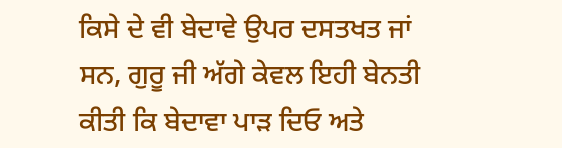ਕਿਸੇ ਦੇ ਵੀ ਬੇਦਾਵੇ ਉਪਰ ਦਸਤਖਤ ਜਾਂ ਸਨ, ਗੁਰੂ ਜੀ ਅੱਗੇ ਕੇਵਲ ਇਹੀ ਬੇਨਤੀ ਕੀਤੀ ਕਿ ਬੇਦਾਵਾ ਪਾੜ ਦਿਓ ਅਤੇ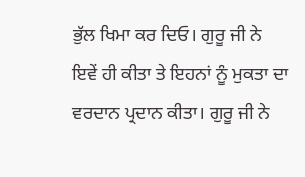ਭੁੱਲ ਖਿਮਾ ਕਰ ਦਿਓ। ਗੁਰੂ ਜੀ ਨੇ ਇਵੇਂ ਹੀ ਕੀਤਾ ਤੇ ਇਹਨਾਂ ਨੂੰ ਮੁਕਤਾ ਦਾ ਵਰਦਾਨ ਪ੍ਰਦਾਨ ਕੀਤਾ। ਗੁਰੂ ਜੀ ਨੇ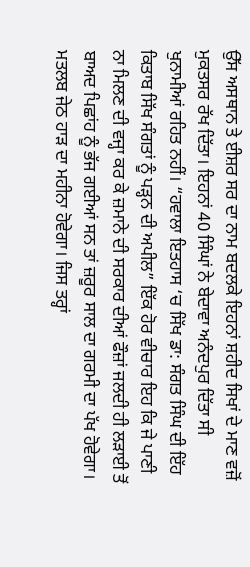ਉੱਸ ਅਸਥਾਨ ਤੇ ਈਸ਼ਰ ਸਰ ਦਾ ਨਾਮ ਬਦਲਕੇ ਇਹਨਾਂ ਸ਼ਹੀਦ ਸਿਖਾਂ ਦੇ ਮਾਣ ਵਜ਼ੋਂ ਮੁਕਤਸਰ ਰੱਖ ਦਿੱਤਾ। ਇਹਨਾਂ 40 ਸਿੰਘਾਂ ਨੇ ਬੇਦਾਵਾ ਅਨੰਦਪੁਰ ਦਿੱਤਾ ਸੀ ਖੁਨਾਮੀਆਂ ਰਹਿਤ ਨਹੀਂ। “ਹਵਾਲਾ ਇਤਹਾਸ ‘ਚ ਸਿੱਖ ਡਾ: ਸੰਗਤ ਸਿੰਘ ਦੀ ਇੱਹ ਕਿਤਾਬ ਸਿੱਖ ਸੰਗਤਾਂ ਨੂੰ ਪੜ੍ਹਨ ਦੀ ਅਪੀਲ” ਇੱਕ ਹੋਰ ਵੀਚਾਰ ਇਹ ਕਿ ਜੇ ਪਾਣੀ ਨਾ ਮਿਲਣ ਦੀ ਵਜ੍ਹਾ ਕਰ ਕੇ ਜ਼ਮਾਨੇ ਦੀ ਸਰਕਾਰ ਦੀਆਂ ਫੌਜ਼ਾਂ ਜਲਦੀ ਹੀ ਲੜਾਈ ਤੋਂ ਬਾਅਦ ਪਿਛਾਂਹ ਨੂੰ ਭੱਜ ਗਈਆਂ ਸਨ ਤਾਂ ਜ਼ਰੂਰ ਸਾਲ ਦਾ ਗਰਮੀ ਦਾ ਪੱਖ ਹੋਵੇਗਾ। ਮਤਲਬ ਜੇਠ ਹਾੜ ਦਾ ਮਹੀਨਾ ਹੋਵੇਗਾ। ਜਿਸ ਤਰ੍ਹਾਂ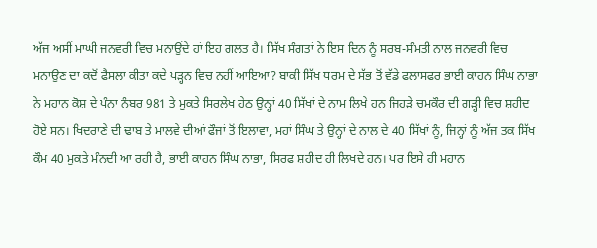ਅੱਜ ਅਸੀਂ ਮਾਘੀ ਜਨਵਰੀ ਵਿਚ ਮਨਾਉਂਦੇ ਹਾਂ ਇਹ ਗਲਤ ਹੈ। ਸਿੱਖ ਸੰਗਤਾਂ ਨੇ ਇਸ ਦਿਨ ਨੂੰ ਸਰਬ-ਸੰਮਤੀ ਨਾਲ ਜਨਵਰੀ ਵਿਚ ਮਨਾਉਣ ਦਾ ਕਦੋਂ ਫੈਸਲਾ ਕੀਤਾ ਕਦੇ ਪੜ੍ਹਨ ਵਿਚ ਨਹੀਂ ਆਇਆ? ਬਾਕੀ ਸਿੱਖ ਧਰਮ ਦੇ ਸੱਭ ਤੋਂ ਵੱਡੇ ਫਲਾਸਫਰ ਭਾਈ ਕਾਹਨ ਸਿੰਘ ਨਾਭਾ ਨੇ ਮਹਾਨ ਕੋਸ਼ ਦੇ ਪੰਨਾ ਨੰਬਰ 981 ਤੇ ਮੁਕਤੇ ਸਿਰਲੇਖ ਹੇਠ ਉਨ੍ਹਾਂ 40 ਸਿੱਖਾਂ ਦੇ ਨਾਮ ਲਿਖੇ ਹਨ ਜਿਹੜੇ ਚਮਕੌਰ ਦੀ ਗੜ੍ਹੀ ਵਿਚ ਸ਼ਹੀਦ ਹੋਏ ਸਨ। ਖਿਦਰਾਣੇ ਦੀ ਢਾਬ ਤੇ ਮਾਲਵੇ ਦੀਆਂ ਫੌਜਾਂ ਤੋਂ ਇਲਾਵਾ, ਮਹਾਂ ਸਿੰਘ ਤੇ ਉਨ੍ਹਾਂ ਦੇ ਨਾਲ ਦੇ 40 ਸਿੱਖਾਂ ਨੂੰ, ਜਿਨ੍ਹਾਂ ਨੂੰ ਅੱਜ ਤਕ ਸਿੱਖ ਕੌਮ 40 ਮੁਕਤੇ ਮੰਨਦੀ ਆ ਰਹੀ ਹੈ, ਭਾਈ ਕਾਹਨ ਸਿੰਘ ਨਾਭਾ, ਸਿਰਫ ਸ਼ਹੀਦ ਹੀ ਲਿਖਦੇ ਹਨ। ਪਰ ਇਸੇ ਹੀ ਮਹਾਨ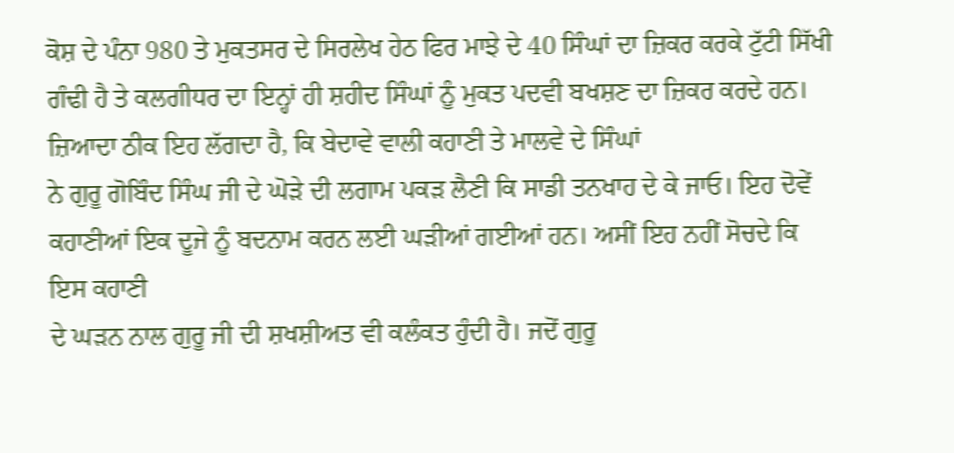ਕੋਸ਼ ਦੇ ਪੰਨਾ 980 ਤੇ ਮੁਕਤਸਰ ਦੇ ਸਿਰਲੇਖ ਹੇਠ ਫਿਰ ਮਾਝੇ ਦੇ 40 ਸਿੰਘਾਂ ਦਾ ਜ਼ਿਕਰ ਕਰਕੇ ਟੁੱਟੀ ਸਿੱਖੀ ਗੰਢੀ ਹੈ ਤੇ ਕਲਗੀਧਰ ਦਾ ਇਨ੍ਹਾਂ ਹੀ ਸ਼ਹੀਦ ਸਿੰਘਾਂ ਨੂੰ ਮੁਕਤ ਪਦਵੀ ਬਖਸ਼ਣ ਦਾ ਜ਼ਿਕਰ ਕਰਦੇ ਹਨ। ਜ਼ਿਆਦਾ ਠੀਕ ਇਹ ਲੱਗਦਾ ਹੈ, ਕਿ ਬੇਦਾਵੇ ਵਾਲੀ ਕਹਾਣੀ ਤੇ ਮਾਲਵੇ ਦੇ ਸਿੰਘਾਂ
ਨੇ ਗੁਰੂ ਗੋਬਿੰਦ ਸਿੰਘ ਜੀ ਦੇ ਘੋੜੇ ਦੀ ਲਗਾਮ ਪਕੜ ਲੈਣੀ ਕਿ ਸਾਡੀ ਤਨਖਾਹ ਦੇ ਕੇ ਜਾਓ। ਇਹ ਦੋਵੇਂ
ਕਹਾਣੀਆਂ ਇਕ ਦੂਜੇ ਨੂੰ ਬਦਨਾਮ ਕਰਨ ਲਈ ਘੜੀਆਂ ਗਈਆਂ ਹਨ। ਅਸੀਂ ਇਹ ਨਹੀਂ ਸੋਚਦੇ ਕਿ ਇਸ ਕਹਾਣੀ
ਦੇ ਘੜਨ ਨਾਲ ਗੁਰੂ ਜੀ ਦੀ ਸ਼ਖਸ਼ੀਅਤ ਵੀ ਕਲੰਕਤ ਹੁੰਦੀ ਹੈ। ਜਦੋਂ ਗੁਰੂ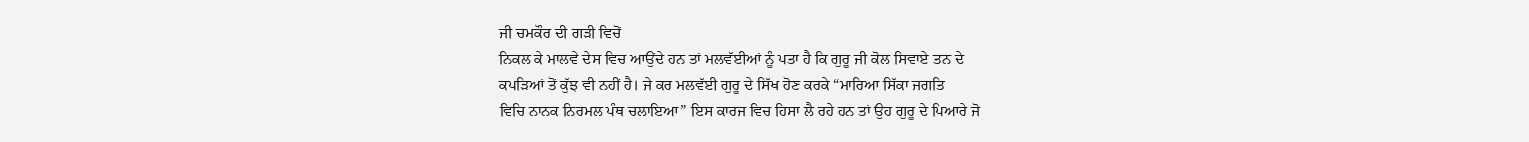ਜੀ ਚਮਕੌਰ ਦੀ ਗੜੀ ਵਿਚੋਂ
ਨਿਕਲ ਕੇ ਮਾਲਵੇ ਦੇਸ ਵਿਚ ਆਉਂਦੇ ਹਨ ਤਾਂ ਮਲਵੱਈਆਂ ਨੂੰ ਪਤਾ ਹੈ ਕਿ ਗੁਰੂ ਜੀ ਕੋਲ ਸਿਵਾਏ ਤਨ ਦੇ
ਕਪੜਿਆਂ ਤੋਂ ਕੁੱਝ ਵੀ ਨਹੀਂ ਹੈ। ਜੇ ਕਰ ਮਲਵੱਈ ਗੁਰੂ ਦੇ ਸਿੱਖ ਹੋਣ ਕਰਕੇ “ਮਾਰਿਆ ਸਿੱਕਾ ਜਗਤਿ
ਵਿਚਿ ਨਾਨਕ ਨਿਰਮਲ ਪੰਥ ਚਲਾਇਆ” ਇਸ ਕਾਰਜ ਵਿਚ ਹਿਸਾ ਲੈ ਰਹੇ ਹਨ ਤਾਂ ਉਹ ਗੁਰੂ ਦੇ ਪਿਆਰੇ ਜੋ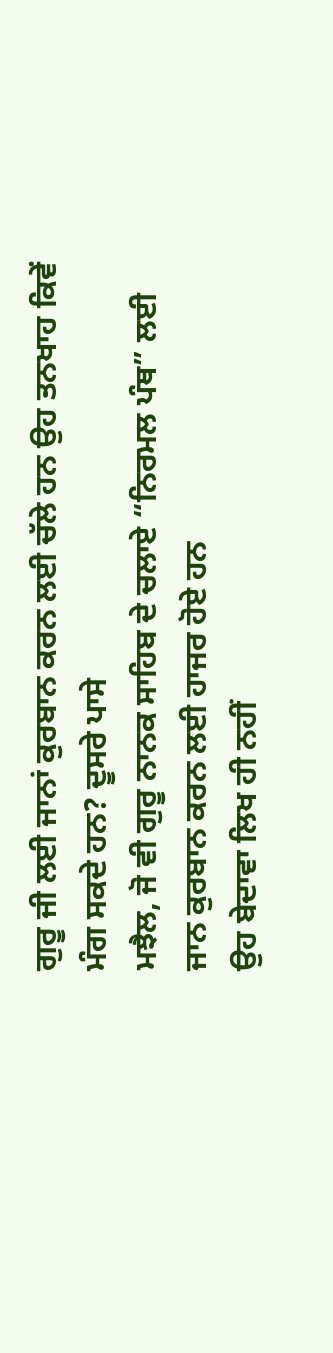ਗੁਰੂ ਜੀ ਲਈ ਜਾਨਾਂ ਕੁਰਬਾਨ ਕਰਨ ਲਈ ਚੱਲੇ ਹਨ ਉਹ ਤਨਖਾਹ ਕਿਵੇਂ ਮੰਗ ਸਕਦੇ ਹਨ? ਦੂਸਰੇ ਪਾਸੇ
ਮਝੈਲ, ਜੋ ਵੀ ਗੁਰੂ ਨਾਨਕ ਸਾਹਿਬ ਦੇ ਚਲਾਏ “ਨਿਰਮਲ ਪੰਥ” ਲਈ ਜਾਨ ਕੁਰਬਾਨ ਕਰਨ ਲਈ ਹਾਜਰ ਹੋਏ ਹਨ
ਉਹ ਬੇਦਾਵਾ ਲਿਖ ਹੀ ਨਹੀਂ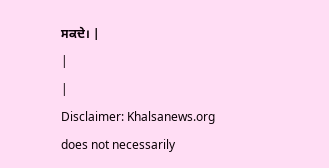ਸਕਦੇ। |
|
|
Disclaimer: Khalsanews.org does not necessarily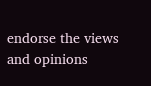endorse the views and opinions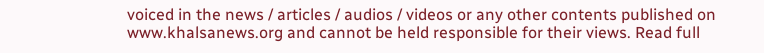voiced in the news / articles / audios / videos or any other contents published on www.khalsanews.org and cannot be held responsible for their views. Read full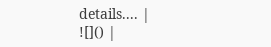details.... |
![]() |